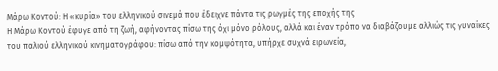Μάρω Κοντού: Η «κυρία» του ελληνικού σινεμά που έδειχνε πάντα τις ρωγμές της εποχής της
Η Μάρω Κοντού έφυγε από τη ζωή, αφήνοντας πίσω της όχι μόνο ρόλους, αλλά και έναν τρόπο να διαβάζουμε αλλιώς τις γυναίκες του παλιού ελληνικού κινηματογράφου: πίσω από την κομψότητα, υπήρχε συχνά ειρωνεία,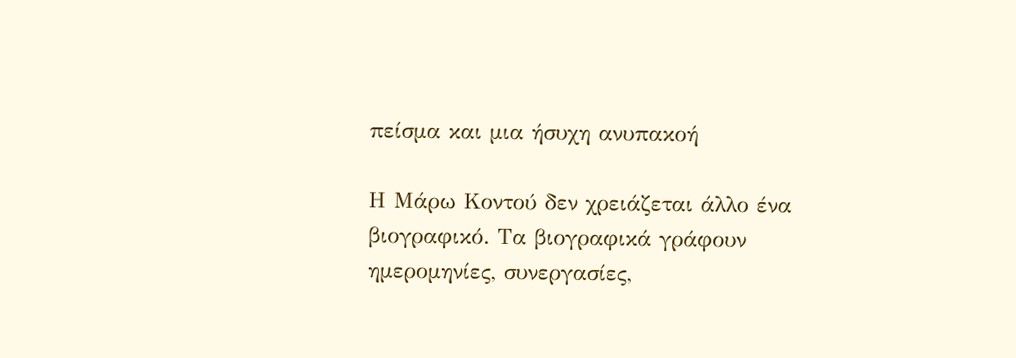πείσμα και μια ήσυχη ανυπακοή

Η Μάρω Κοντού δεν χρειάζεται άλλο ένα βιογραφικό. Τα βιογραφικά γράφουν ημερομηνίες, συνεργασίες,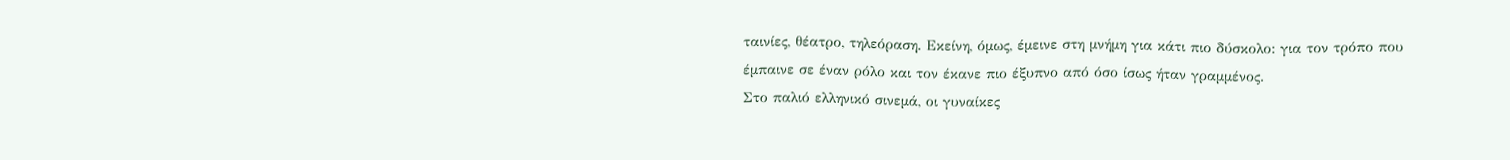ταινίες, θέατρο, τηλεόραση. Εκείνη, όμως, έμεινε στη μνήμη για κάτι πιο δύσκολο: για τον τρόπο που έμπαινε σε έναν ρόλο και τον έκανε πιο έξυπνο από όσο ίσως ήταν γραμμένος.
Στο παλιό ελληνικό σινεμά, οι γυναίκες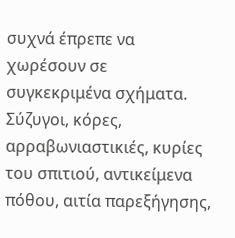συχνά έπρεπε να χωρέσουν σε συγκεκριμένα σχήματα. Σύζυγοι, κόρες, αρραβωνιαστικιές, κυρίες του σπιτιού, αντικείμενα πόθου, αιτία παρεξήγησης,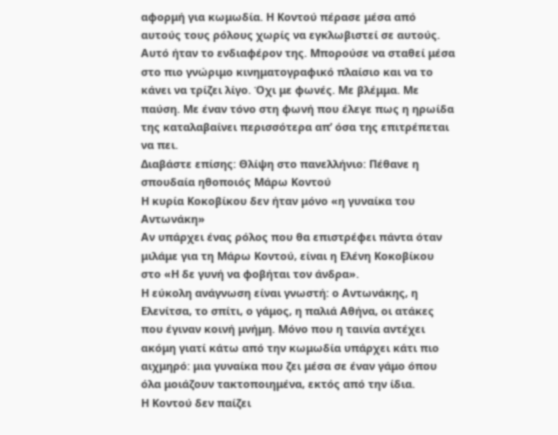αφορμή για κωμωδία. Η Κοντού πέρασε μέσα από αυτούς τους ρόλους χωρίς να εγκλωβιστεί σε αυτούς.
Αυτό ήταν το ενδιαφέρον της. Μπορούσε να σταθεί μέσα στο πιο γνώριμο κινηματογραφικό πλαίσιο και να το κάνει να τρίζει λίγο. Όχι με φωνές. Με βλέμμα. Με παύση. Με έναν τόνο στη φωνή που έλεγε πως η ηρωίδα της καταλαβαίνει περισσότερα απ’ όσα της επιτρέπεται να πει.
Διαβάστε επίσης: Θλίψη στο πανελλήνιο: Πέθανε η σπουδαία ηθοποιός Μάρω Κοντού
Η κυρία Κοκοβίκου δεν ήταν μόνο «η γυναίκα του Αντωνάκη»
Αν υπάρχει ένας ρόλος που θα επιστρέφει πάντα όταν μιλάμε για τη Μάρω Κοντού, είναι η Ελένη Κοκοβίκου στο «Η δε γυνή να φοβήται τον άνδρα».
Η εύκολη ανάγνωση είναι γνωστή: ο Αντωνάκης, η Ελενίτσα, το σπίτι, ο γάμος, η παλιά Αθήνα, οι ατάκες που έγιναν κοινή μνήμη. Μόνο που η ταινία αντέχει ακόμη γιατί κάτω από την κωμωδία υπάρχει κάτι πιο αιχμηρό: μια γυναίκα που ζει μέσα σε έναν γάμο όπου όλα μοιάζουν τακτοποιημένα, εκτός από την ίδια.
Η Κοντού δεν παίζει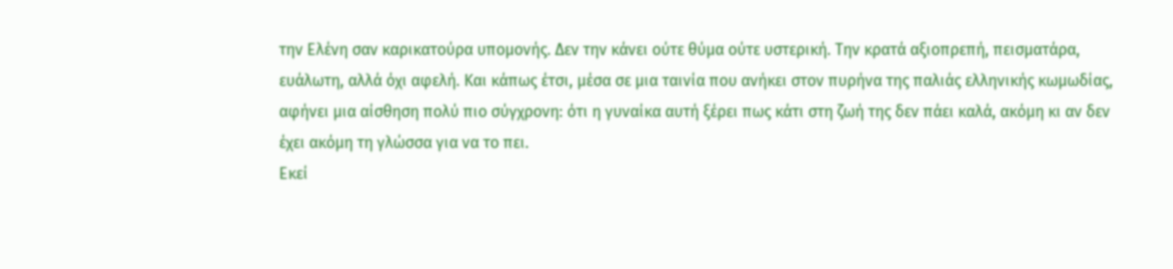την Ελένη σαν καρικατούρα υπομονής. Δεν την κάνει ούτε θύμα ούτε υστερική. Την κρατά αξιοπρεπή, πεισματάρα, ευάλωτη, αλλά όχι αφελή. Και κάπως έτσι, μέσα σε μια ταινία που ανήκει στον πυρήνα της παλιάς ελληνικής κωμωδίας, αφήνει μια αίσθηση πολύ πιο σύγχρονη: ότι η γυναίκα αυτή ξέρει πως κάτι στη ζωή της δεν πάει καλά, ακόμη κι αν δεν έχει ακόμη τη γλώσσα για να το πει.
Εκεί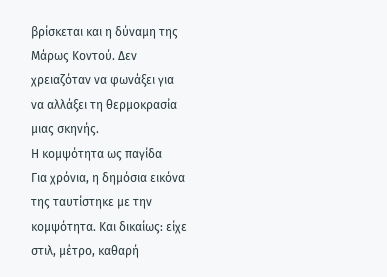βρίσκεται και η δύναμη της Μάρως Κοντού. Δεν χρειαζόταν να φωνάξει για να αλλάξει τη θερμοκρασία μιας σκηνής.
Η κομψότητα ως παγίδα
Για χρόνια, η δημόσια εικόνα της ταυτίστηκε με την κομψότητα. Και δικαίως: είχε στιλ, μέτρο, καθαρή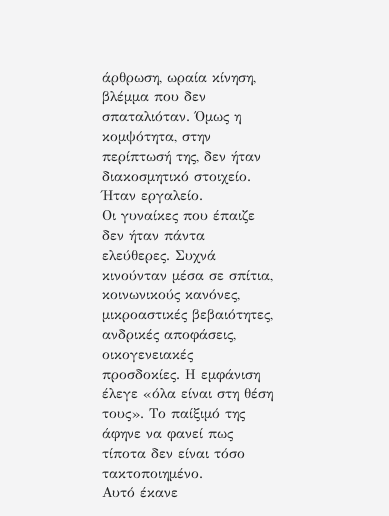άρθρωση, ωραία κίνηση, βλέμμα που δεν σπαταλιόταν. Όμως η κομψότητα, στην περίπτωσή της, δεν ήταν διακοσμητικό στοιχείο. Ήταν εργαλείο.
Οι γυναίκες που έπαιζε δεν ήταν πάντα ελεύθερες. Συχνά κινούνταν μέσα σε σπίτια, κοινωνικούς κανόνες, μικροαστικές βεβαιότητες, ανδρικές αποφάσεις, οικογενειακές προσδοκίες. Η εμφάνιση έλεγε «όλα είναι στη θέση τους». Το παίξιμό της άφηνε να φανεί πως τίποτα δεν είναι τόσο τακτοποιημένο.
Αυτό έκανε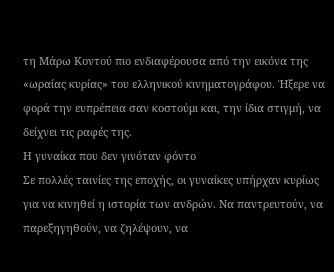τη Μάρω Κοντού πιο ενδιαφέρουσα από την εικόνα της «ωραίας κυρίας» του ελληνικού κινηματογράφου. Ήξερε να φορά την ευπρέπεια σαν κοστούμι και, την ίδια στιγμή, να δείχνει τις ραφές της.
Η γυναίκα που δεν γινόταν φόντο
Σε πολλές ταινίες της εποχής, οι γυναίκες υπήρχαν κυρίως για να κινηθεί η ιστορία των ανδρών. Να παντρευτούν, να παρεξηγηθούν, να ζηλέψουν, να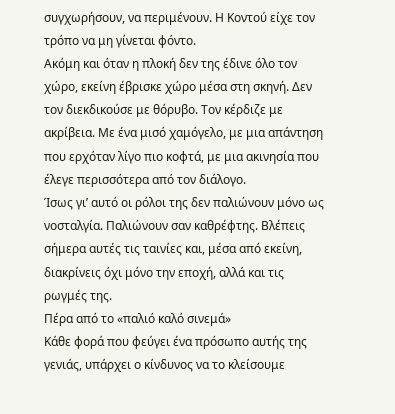συγχωρήσουν, να περιμένουν. Η Κοντού είχε τον τρόπο να μη γίνεται φόντο.
Ακόμη και όταν η πλοκή δεν της έδινε όλο τον χώρο, εκείνη έβρισκε χώρο μέσα στη σκηνή. Δεν τον διεκδικούσε με θόρυβο. Τον κέρδιζε με ακρίβεια. Με ένα μισό χαμόγελο, με μια απάντηση που ερχόταν λίγο πιο κοφτά, με μια ακινησία που έλεγε περισσότερα από τον διάλογο.
Ίσως γι’ αυτό οι ρόλοι της δεν παλιώνουν μόνο ως νοσταλγία. Παλιώνουν σαν καθρέφτης. Βλέπεις σήμερα αυτές τις ταινίες και, μέσα από εκείνη, διακρίνεις όχι μόνο την εποχή, αλλά και τις ρωγμές της.
Πέρα από το «παλιό καλό σινεμά»
Κάθε φορά που φεύγει ένα πρόσωπο αυτής της γενιάς, υπάρχει ο κίνδυνος να το κλείσουμε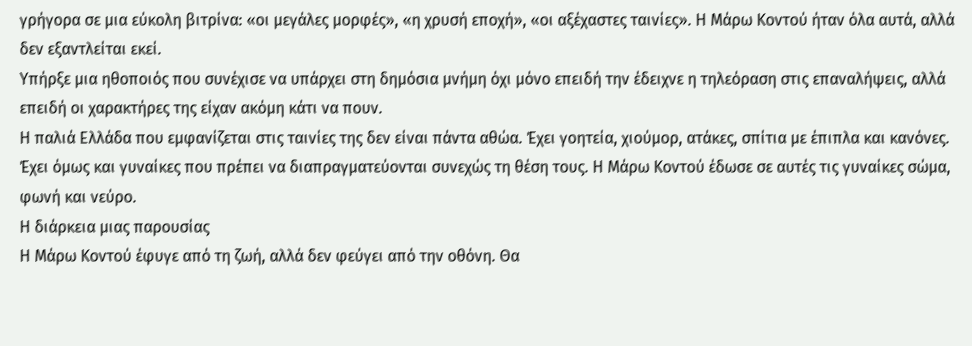γρήγορα σε μια εύκολη βιτρίνα: «οι μεγάλες μορφές», «η χρυσή εποχή», «οι αξέχαστες ταινίες». Η Μάρω Κοντού ήταν όλα αυτά, αλλά δεν εξαντλείται εκεί.
Υπήρξε μια ηθοποιός που συνέχισε να υπάρχει στη δημόσια μνήμη όχι μόνο επειδή την έδειχνε η τηλεόραση στις επαναλήψεις, αλλά επειδή οι χαρακτήρες της είχαν ακόμη κάτι να πουν.
Η παλιά Ελλάδα που εμφανίζεται στις ταινίες της δεν είναι πάντα αθώα. Έχει γοητεία, χιούμορ, ατάκες, σπίτια με έπιπλα και κανόνες. Έχει όμως και γυναίκες που πρέπει να διαπραγματεύονται συνεχώς τη θέση τους. Η Μάρω Κοντού έδωσε σε αυτές τις γυναίκες σώμα, φωνή και νεύρο.
Η διάρκεια μιας παρουσίας
Η Μάρω Κοντού έφυγε από τη ζωή, αλλά δεν φεύγει από την οθόνη. Θα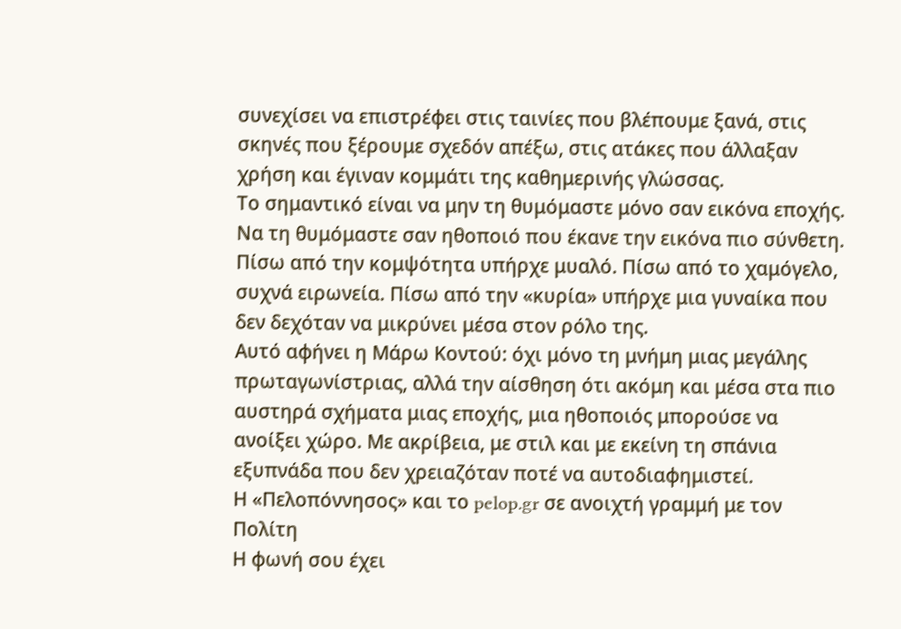συνεχίσει να επιστρέφει στις ταινίες που βλέπουμε ξανά, στις σκηνές που ξέρουμε σχεδόν απέξω, στις ατάκες που άλλαξαν χρήση και έγιναν κομμάτι της καθημερινής γλώσσας.
Το σημαντικό είναι να μην τη θυμόμαστε μόνο σαν εικόνα εποχής. Να τη θυμόμαστε σαν ηθοποιό που έκανε την εικόνα πιο σύνθετη.
Πίσω από την κομψότητα υπήρχε μυαλό. Πίσω από το χαμόγελο, συχνά ειρωνεία. Πίσω από την «κυρία» υπήρχε μια γυναίκα που δεν δεχόταν να μικρύνει μέσα στον ρόλο της.
Αυτό αφήνει η Μάρω Κοντού: όχι μόνο τη μνήμη μιας μεγάλης πρωταγωνίστριας, αλλά την αίσθηση ότι ακόμη και μέσα στα πιο αυστηρά σχήματα μιας εποχής, μια ηθοποιός μπορούσε να ανοίξει χώρο. Με ακρίβεια, με στιλ και με εκείνη τη σπάνια εξυπνάδα που δεν χρειαζόταν ποτέ να αυτοδιαφημιστεί.
Η «Πελοπόννησος» και το pelop.gr σε ανοιχτή γραμμή με τον Πολίτη
Η φωνή σου έχει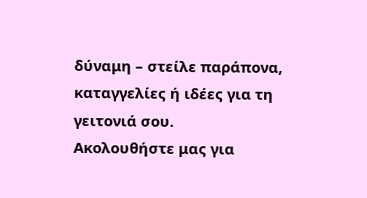δύναμη – στείλε παράπονα, καταγγελίες ή ιδέες για τη γειτονιά σου.
Ακολουθήστε μας για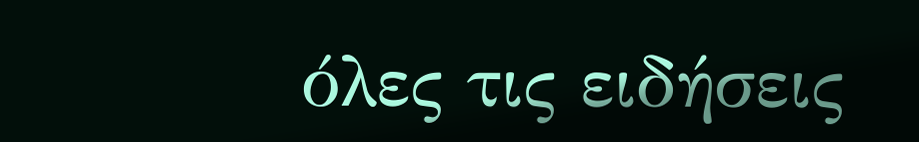όλες τις ειδήσεις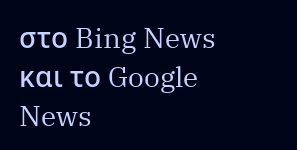στο Bing News και το Google News